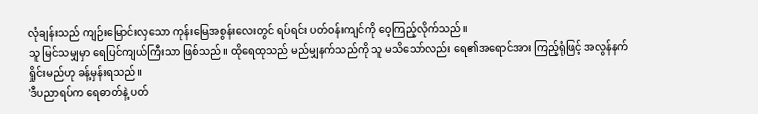လုံချန်းသည် ကျဉ်းမြောင်းလှသော ကုန်းမြေအစွန်းလေးတွင် ရပ်ရင်း ပတ်ဝန်းကျင်ကို ဝေ့ကြည့်လိုက်သည်။
သူ မြင်သမျှမှာ ရေပြင်ကျယ်ကြီးသာ ဖြစ်သည်။ ထိုရေထုသည် မည်မျှနက်သည်ကို သူ မသိသော်လည်း ရေ၏အရောင်အား ကြည့်ရုံဖြင့် အလွန်နက်ရှိုင်းမည်ဟု ခန့်မှန်းရသည်။
'ဒီပညာရပ်က ရေဓာတ်နဲ့ ပတ်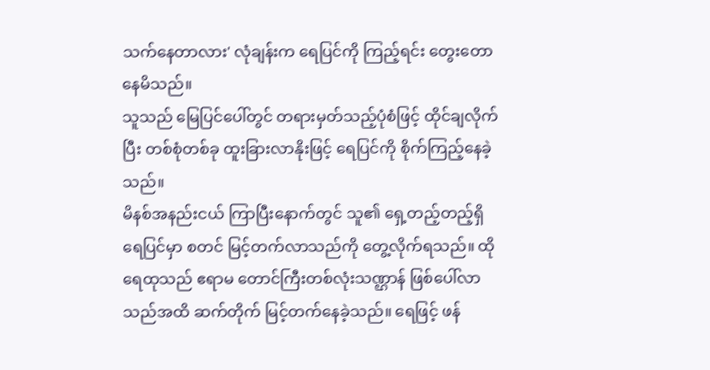သက်နေတာလား' လုံချန်းက ရေပြင်ကို ကြည့်ရင်း တွေးတောနေမိသည်။
သူသည် မြေပြင်ပေါ်တွင် တရားမှတ်သည့်ပုံစံဖြင့် ထိုင်ချလိုက်ပြီး တစ်စုံတစ်ခု ထူးခြားလာနိုးဖြင့် ရေပြင်ကို စိုက်ကြည့်နေခဲ့သည်။
မိနစ်အနည်းငယ် ကြာပြီးနောက်တွင် သူ၏ ရှေ့တည့်တည့်ရှိ ရေပြင်မှာ စတင် မြင့်တက်လာသည်ကို တွေ့လိုက်ရသည်။ ထိုရေထုသည် ဧရာမ တောင်ကြီးတစ်လုံးသဏ္ဌာန် ဖြစ်ပေါ်လာသည်အထိ ဆက်တိုက် မြင့်တက်နေခဲ့သည်။ ရေဖြင့် ဖန်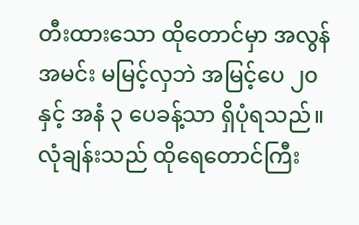တီးထားသော ထိုတောင်မှာ အလွန်အမင်း မမြင့်လှဘဲ အမြင့်ပေ ၂၀ နှင့် အနံ ၃ ပေခန့်သာ ရှိပုံရသည်။
လုံချန်းသည် ထိုရေတောင်ကြီး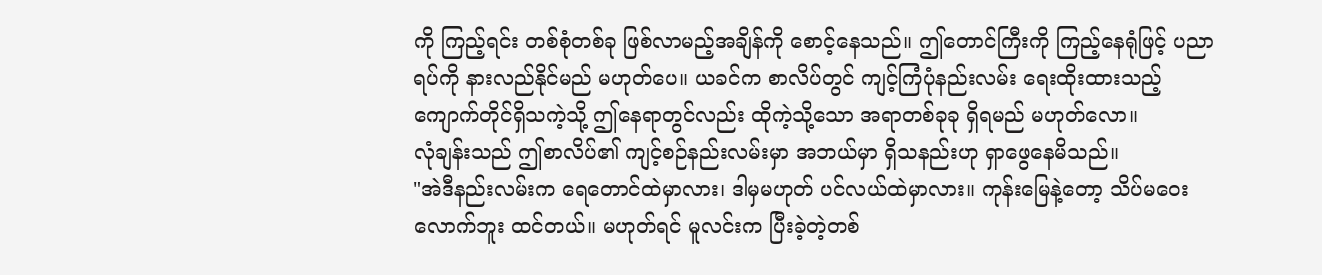ကို ကြည့်ရင်း တစ်စုံတစ်ခု ဖြစ်လာမည့်အချိန်ကို စောင့်နေသည်။ ဤတောင်ကြီးကို ကြည့်နေရုံဖြင့် ပညာရပ်ကို နားလည်နိုင်မည် မဟုတ်ပေ။ ယခင်က စာလိပ်တွင် ကျင့်ကြံပုံနည်းလမ်း ရေးထိုးထားသည့် ကျောက်တိုင်ရှိသကဲ့သို့ ဤနေရာတွင်လည်း ထိုကဲ့သို့သော အရာတစ်ခုခု ရှိရမည် မဟုတ်လော။
လုံချန်းသည် ဤစာလိပ်၏ ကျင့်စဉ်နည်းလမ်းမှာ အဘယ်မှာ ရှိသနည်းဟု ရှာဖွေနေမိသည်။
"အဲဒီနည်းလမ်းက ရေတောင်ထဲမှာလား၊ ဒါမှမဟုတ် ပင်လယ်ထဲမှာလား။ ကုန်းမြေနဲ့တော့ သိပ်မဝေးလောက်ဘူး ထင်တယ်။ မဟုတ်ရင် မူလင်းက ပြီးခဲ့တဲ့တစ်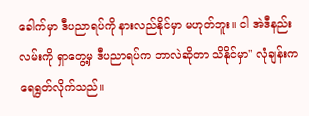ခေါက်မှာ ဒီပညာရပ်ကို နားလည်နိုင်မှာ မဟုတ်ဘူး။ ငါ အဲဒီနည်းလမ်းကို ရှာတွေ့မှ ဒီပညာရပ်က ဘာလဲဆိုတာ သိနိုင်မှာ" လုံချန်းက ရေရွတ်လိုက်သည်။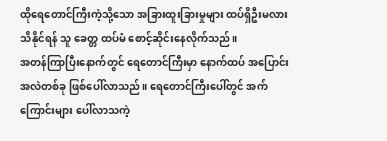ထိုရေတောင်ကြီးကဲ့သို့သော အခြားထူးခြားမှုများ ထပ်ရှိဦးမလား သိနိုင်ရန် သူ ခေတ္တ ထပ်မံ စောင့်ဆိုင်းနေလိုက်သည်။
အတန်ကြာပြီးနောက်တွင် ရေတောင်ကြီးမှာ နောက်ထပ် အပြောင်းအလဲတစ်ခု ဖြစ်ပေါ်လာသည်။ ရေတောင်ကြီးပေါ်တွင် အက်ကြောင်းများ ပေါ်လာသကဲ့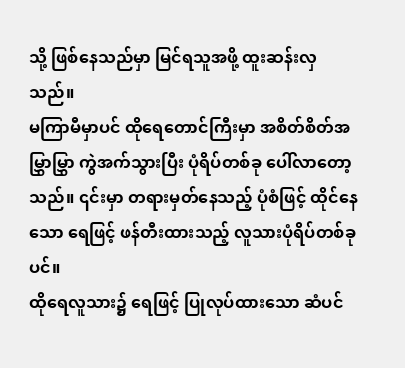သို့ ဖြစ်နေသည်မှာ မြင်ရသူအဖို့ ထူးဆန်းလှသည်။
မကြာမီမှာပင် ထိုရေတောင်ကြီးမှာ အစိတ်စိတ်အမြွှာမြွှာ ကွဲအက်သွားပြီး ပုံရိပ်တစ်ခု ပေါ်လာတော့သည်။ ၎င်းမှာ တရားမှတ်နေသည့် ပုံစံဖြင့် ထိုင်နေသော ရေဖြင့် ဖန်တီးထားသည့် လူသားပုံရိပ်တစ်ခုပင်။
ထိုရေလူသား၌ ရေဖြင့် ပြုလုပ်ထားသော ဆံပင်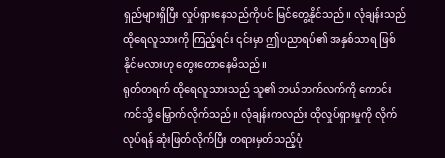ရှည်များရှိပြီး လှုပ်ရှားနေသည်ကိုပင် မြင်တွေ့နိုင်သည်။ လုံချန်းသည် ထိုရေလူသားကို ကြည့်ရင်း ၎င်းမှာ ဤပညာရပ်၏ အနှစ်သာရ ဖြစ်နိုင်မလားဟု တွေးတောနေမိသည်။
ရုတ်တရက် ထိုရေလူသားသည် သူ၏ ဘယ်ဘက်လက်ကို ကောင်းကင်သို့ မြှောက်လိုက်သည်။ လုံချန်းကလည်း ထိုလှုပ်ရှားမှုကို လိုက်လုပ်ရန် ဆုံးဖြတ်လိုက်ပြီး တရားမှတ်သည့်ပုံ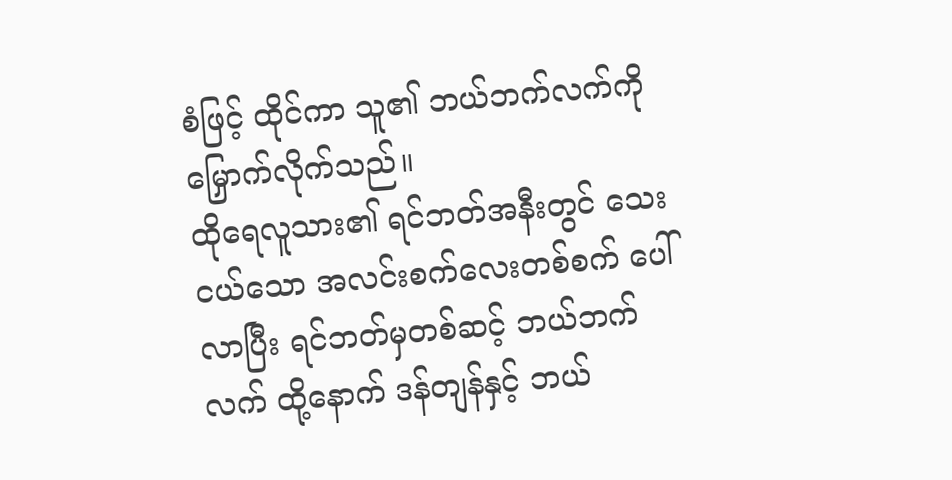စံဖြင့် ထိုင်ကာ သူ၏ ဘယ်ဘက်လက်ကို မြှောက်လိုက်သည်။
ထိုရေလူသား၏ ရင်ဘတ်အနီးတွင် သေးငယ်သော အလင်းစက်လေးတစ်စက် ပေါ်လာပြီး ရင်ဘတ်မှတစ်ဆင့် ဘယ်ဘက်လက် ထို့နောက် ဒန်တျန်နှင့် ဘယ်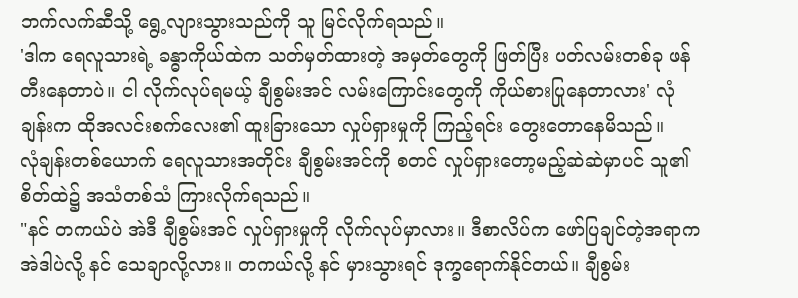ဘက်လက်ဆီသို့ ရွေ့လျားသွားသည်ကို သူ မြင်လိုက်ရသည်။
'ဒါက ရေလူသားရဲ့ ခန္ဓာကိုယ်ထဲက သတ်မှတ်ထားတဲ့ အမှတ်တွေကို ဖြတ်ပြီး ပတ်လမ်းတစ်ခု ဖန်တီးနေတာပဲ။ ငါ လိုက်လုပ်ရမယ့် ချီစွမ်းအင် လမ်းကြောင်းတွေကို ကိုယ်စားပြုနေတာလား' လုံချန်းက ထိုအလင်းစက်လေး၏ ထူးခြားသော လှုပ်ရှားမှုကို ကြည့်ရင်း တွေးတောနေမိသည်။
လုံချန်းတစ်ယောက် ရေလူသားအတိုင်း ချီစွမ်းအင်ကို စတင် လှုပ်ရှားတော့မည့်ဆဲဆဲမှာပင် သူ၏ စိတ်ထဲ၌ အသံတစ်သံ ကြားလိုက်ရသည်။
"နင် တကယ်ပဲ အဲဒီ ချီစွမ်းအင် လှုပ်ရှားမှုကို လိုက်လုပ်မှာလား။ ဒီစာလိပ်က ဖော်ပြချင်တဲ့အရာက အဲဒါပဲလို့ နင် သေချာလို့လား။ တကယ်လို့ နင် မှားသွားရင် ဒုက္ခရောက်နိုင်တယ်။ ချီစွမ်း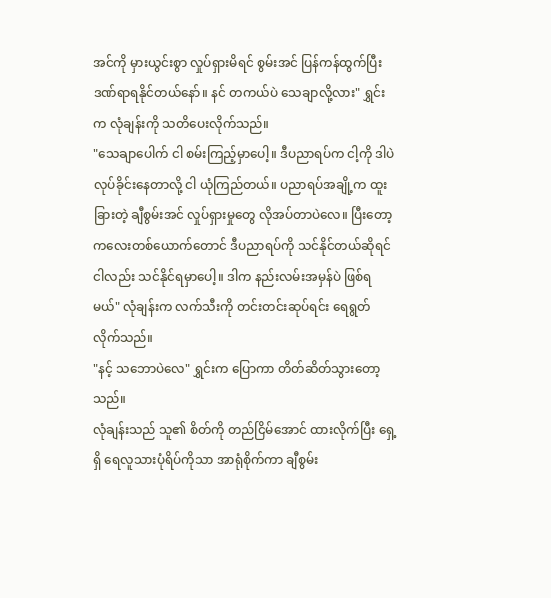အင်ကို မှားယွင်းစွာ လှုပ်ရှားမိရင် စွမ်းအင် ပြန်ကန်ထွက်ပြီး ဒဏ်ရာရနိုင်တယ်နော်။ နင် တကယ်ပဲ သေချာလို့လား" ရွှင်းက လုံချန်းကို သတိပေးလိုက်သည်။
"သေချာပေါက် ငါ စမ်းကြည့်မှာပေါ့။ ဒီပညာရပ်က ငါ့ကို ဒါပဲ လုပ်ခိုင်းနေတာလို့ ငါ ယုံကြည်တယ်။ ပညာရပ်အချို့က ထူးခြားတဲ့ ချီစွမ်းအင် လှုပ်ရှားမှုတွေ လိုအပ်တာပဲလေ။ ပြီးတော့ ကလေးတစ်ယောက်တောင် ဒီပညာရပ်ကို သင်နိုင်တယ်ဆိုရင် ငါလည်း သင်နိုင်ရမှာပေါ့။ ဒါက နည်းလမ်းအမှန်ပဲ ဖြစ်ရမယ်" လုံချန်းက လက်သီးကို တင်းတင်းဆုပ်ရင်း ရေရွတ်လိုက်သည်။
"နင့် သဘောပဲလေ" ရွှင်းက ပြောကာ တိတ်ဆိတ်သွားတော့သည်။
လုံချန်းသည် သူ၏ စိတ်ကို တည်ငြိမ်အောင် ထားလိုက်ပြီး ရှေ့ရှိ ရေလူသားပုံရိပ်ကိုသာ အာရုံစိုက်ကာ ချီစွမ်း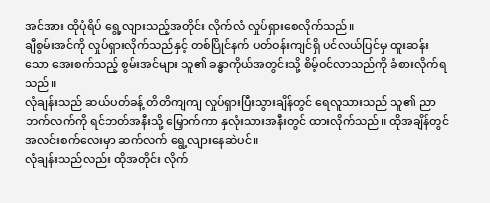အင်အား ထိုပုံရိပ် ရွေ့လျားသည့်အတိုင်း လိုက်လံ လှုပ်ရှားစေလိုက်သည်။
ချီစွမ်းအင်ကို လှုပ်ရှားလိုက်သည်နှင့် တစ်ပြိုင်နက် ပတ်ဝန်းကျင်ရှိ ပင်လယ်ပြင်မှ ထူးဆန်းသော အေးစက်သည့် စွမ်းအင်များ သူ၏ ခန္ဓာကိုယ်အတွင်းသို့ စိမ့်ဝင်လာသည်ကို ခံစားလိုက်ရသည်။
လုံချန်းသည် ဆယ်ပတ်ခန့် တိတိကျကျ လှုပ်ရှားပြီးသွားချိန်တွင် ရေလူသားသည် သူ၏ ညာဘက်လက်ကို ရင်ဘတ်အနီးသို့ မြှောက်ကာ နှလုံးသားအနီးတွင် ထားလိုက်သည်။ ထိုအချိန်တွင် အလင်းစက်လေးမှာ ဆက်လက် ရွေ့လျားနေဆဲပင်။
လုံချန်းသည်လည်း ထိုအတိုင်း လိုက်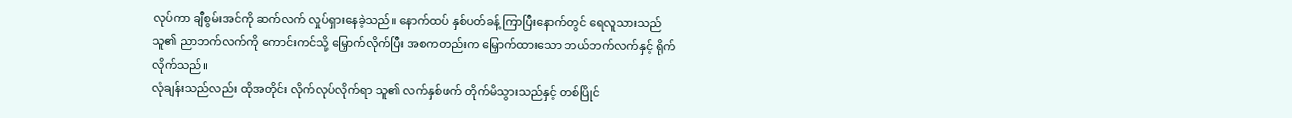လုပ်ကာ ချီစွမ်းအင်ကို ဆက်လက် လှုပ်ရှားနေခဲ့သည်။ နောက်ထပ် နှစ်ပတ်ခန့် ကြာပြီးနောက်တွင် ရေလူသားသည် သူ၏ ညာဘက်လက်ကို ကောင်းကင်သို့ မြှောက်လိုက်ပြီး အစကတည်းက မြှောက်ထားသော ဘယ်ဘက်လက်နှင့် ရိုက်လိုက်သည်။
လုံချန်းသည်လည်း ထိုအတိုင်း လိုက်လုပ်လိုက်ရာ သူ၏ လက်နှစ်ဖက် တိုက်မိသွားသည်နှင့် တစ်ပြိုင်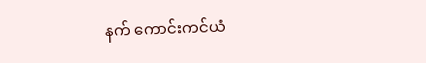နက် ကောင်းကင်ယံ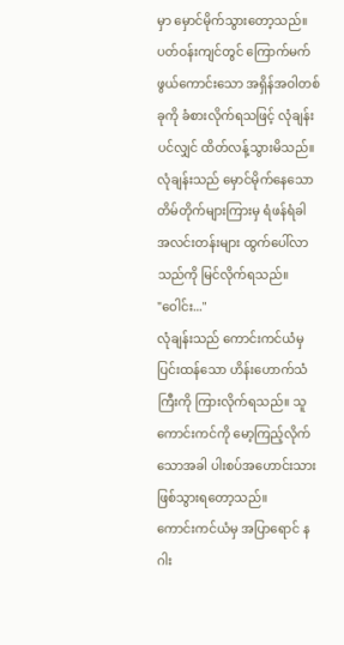မှာ မှောင်မိုက်သွားတော့သည်။ ပတ်ဝန်းကျင်တွင် ကြောက်မက်ဖွယ်ကောင်းသော အရှိန်အဝါတစ်ခုကို ခံစားလိုက်ရသဖြင့် လုံချန်းပင်လျှင် ထိတ်လန့်သွားမိသည်။
လုံချန်းသည် မှောင်မိုက်နေသော တိမ်တိုက်များကြားမှ ရံဖန်ရံခါ အလင်းတန်းများ ထွက်ပေါ်လာသည်ကို မြင်လိုက်ရသည်။
"ဝေါင်း..."
လုံချန်းသည် ကောင်းကင်ယံမှ ပြင်းထန်သော ဟိန်းဟောက်သံကြီးကို ကြားလိုက်ရသည်။ သူ ကောင်းကင်ကို မော့ကြည့်လိုက်သောအခါ ပါးစပ်အဟောင်းသား ဖြစ်သွားရတော့သည်။
ကောင်းကင်ယံမှ အပြာရောင် နဂါး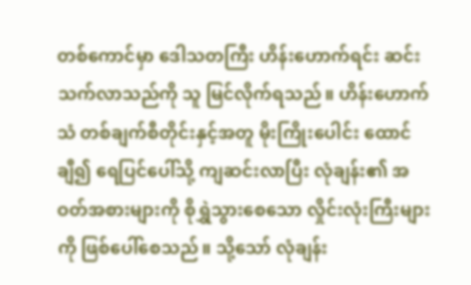တစ်ကောင်မှာ ဒေါသတကြီး ဟိန်းဟောက်ရင်း ဆင်းသက်လာသည်ကို သူ မြင်လိုက်ရသည်။ ဟိန်းဟောက်သံ တစ်ချက်စီတိုင်းနှင့်အတူ မိုးကြိုးပေါင်း ထောင်ချီ၍ ရေပြင်ပေါ်သို့ ကျဆင်းလာပြီး လုံချန်း၏ အဝတ်အစားများကို စိုရွှဲသွားစေသော လှိုင်းလုံးကြီးများကို ဖြစ်ပေါ်စေသည်။ သို့သော် လုံချန်း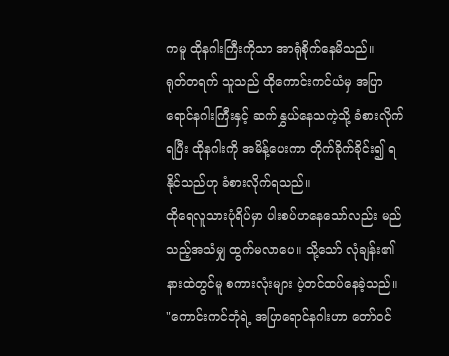ကမူ ထိုနဂါးကြီးကိုသာ အာရုံစိုက်နေမိသည်။
ရုတ်တရက် သူသည် ထိုကောင်းကင်ယံမှ အပြာရောင်နဂါးကြီးနှင့် ဆက်နွှယ်နေသကဲ့သို့ ခံစားလိုက်ရပြီး ထိုနဂါးကို အမိန့်ပေးကာ တိုက်ခိုက်ခိုင်း၍ ရနိုင်သည်ဟု ခံစားလိုက်ရသည်။
ထိုရေလူသားပုံရိပ်မှာ ပါးစပ်ဟနေသော်လည်း မည်သည့်အသံမျှ ထွက်မလာပေ။ သို့သော် လုံချန်း၏ နားထဲတွင်မူ စကားလုံးများ ပဲ့တင်ထပ်နေခဲ့သည်။
"ကောင်းကင်ဘုံရဲ့ အပြာရောင်နဂါးဟာ တော်ဝင်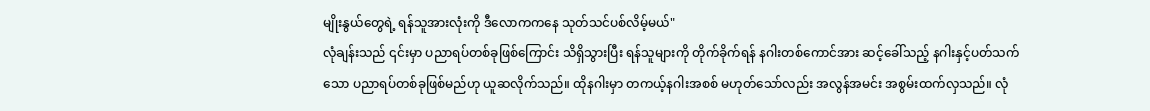မျိုးနွယ်တွေရဲ့ ရန်သူအားလုံးကို ဒီလောကကနေ သုတ်သင်ပစ်လိမ့်မယ်"
လုံချန်းသည် ၎င်းမှာ ပညာရပ်တစ်ခုဖြစ်ကြောင်း သိရှိသွားပြီး ရန်သူများကို တိုက်ခိုက်ရန် နဂါးတစ်ကောင်အား ဆင့်ခေါ်သည့် နဂါးနှင့်ပတ်သက်သော ပညာရပ်တစ်ခုဖြစ်မည်ဟု ယူဆလိုက်သည်။ ထိုနဂါးမှာ တကယ့်နဂါးအစစ် မဟုတ်သော်လည်း အလွန်အမင်း အစွမ်းထက်လှသည်။ လုံ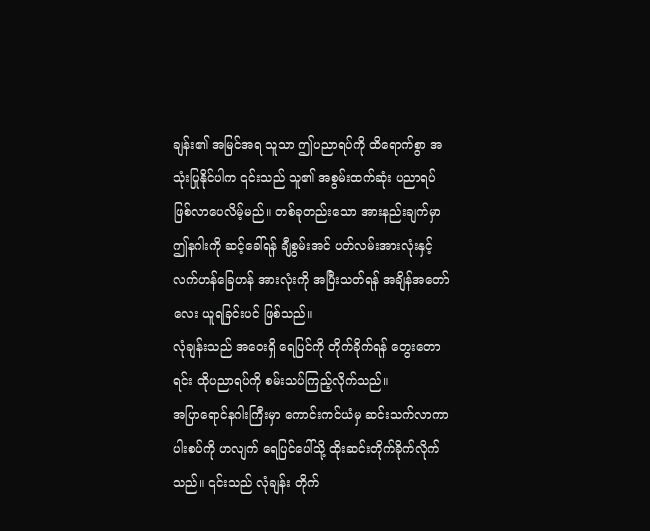ချန်း၏ အမြင်အရ သူသာ ဤပညာရပ်ကို ထိရောက်စွာ အသုံးပြုနိုင်ပါက ၎င်းသည် သူ၏ အစွမ်းထက်ဆုံး ပညာရပ် ဖြစ်လာပေလိမ့်မည်။ တစ်ခုတည်းသော အားနည်းချက်မှာ ဤနဂါးကို ဆင့်ခေါ်ရန် ချီစွမ်းအင် ပတ်လမ်းအားလုံးနှင့် လက်ဟန်ခြေဟန် အားလုံးကို အပြီးသတ်ရန် အချိန်အတော်လေး ယူရခြင်းပင် ဖြစ်သည်။
လုံချန်းသည် အဝေးရှိ ရေပြင်ကို တိုက်ခိုက်ရန် တွေးတောရင်း ထိုပညာရပ်ကို စမ်းသပ်ကြည့်လိုက်သည်။
အပြာရောင်နဂါးကြီးမှာ ကောင်းကင်ယံမှ ဆင်းသက်လာကာ ပါးစပ်ကို ဟလျက် ရေပြင်ပေါ်သို့ ထိုးဆင်းတိုက်ခိုက်လိုက်သည်။ ၎င်းသည် လုံချန်း တိုက်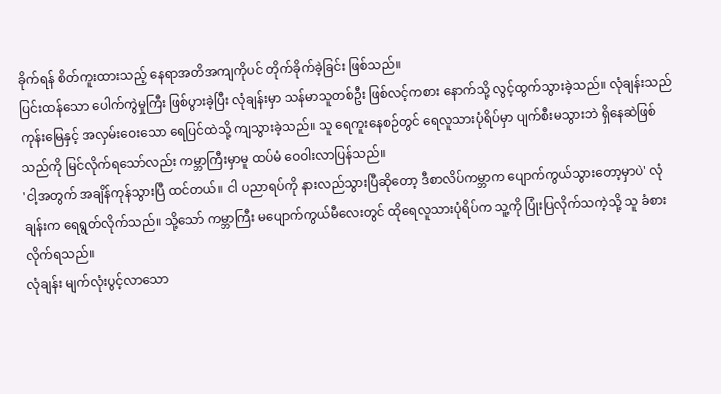ခိုက်ရန် စိတ်ကူးထားသည့် နေရာအတိအကျကိုပင် တိုက်ခိုက်ခဲ့ခြင်း ဖြစ်သည်။
ပြင်းထန်သော ပေါက်ကွဲမှုကြီး ဖြစ်ပွားခဲ့ပြီး လုံချန်းမှာ သန်မာသူတစ်ဦး ဖြစ်လင့်ကစား နောက်သို့ လွင့်ထွက်သွားခဲ့သည်။ လုံချန်းသည် ကုန်းမြေနှင့် အလှမ်းဝေးသော ရေပြင်ထဲသို့ ကျသွားခဲ့သည်။ သူ ရေကူးနေစဉ်တွင် ရေလူသားပုံရိပ်မှာ ပျက်စီးမသွားဘဲ ရှိနေဆဲဖြစ်သည်ကို မြင်လိုက်ရသော်လည်း ကမ္ဘာကြီးမှာမူ ထပ်မံ ဝေဝါးလာပြန်သည်။
'ငါ့အတွက် အချိန်ကုန်သွားပြီ ထင်တယ်။ ငါ ပညာရပ်ကို နားလည်သွားပြီဆိုတော့ ဒီစာလိပ်ကမ္ဘာက ပျောက်ကွယ်သွားတော့မှာပဲ' လုံချန်းက ရေရွတ်လိုက်သည်။ သို့သော် ကမ္ဘာကြီး မပျောက်ကွယ်မီလေးတွင် ထိုရေလူသားပုံရိပ်က သူ့ကို ပြုံးပြလိုက်သကဲ့သို့ သူ ခံစားလိုက်ရသည်။
လုံချန်း မျက်လုံးပွင့်လာသော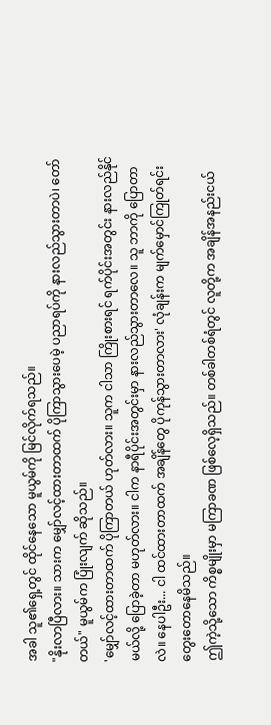အခါ သူ၏ရှေ့တွင် ထိုင်နေသော မူယွမ်ကို မြင်လိုက်ရသည်။
"နိုးလာပြီလား။ သားက မျှော်လင့်ထားတာထက် ပိုကြာသွားပေမဲ့ ပညာရပ်ကို နားလည်သွားတာပဲ၊ တော်တယ်" မူယွမ်က ပြုံးလျက် ဆိုသည်။
'မျှော်လင့်ထားတာထက် ပိုကြာတယ် ဟုတ်လား။ သူက ငါသာ ကြိုးစားရင် ရက်ပိုင်းအတွင်း နားလည်နိုင်မယ်လို့ ပြောခဲ့တာ မဟုတ်လား။ ငါက နာရီပိုင်းအတွင်းမှာ နားလည်သွားတာလေ။ သူ ဘာကို ပြောတာလဲ။ နေပါဦး... ငါ ထင်ထားတာထက် အချိန်တွေ ပိုကုန်သွားတာလား' လုံချန်းက မျက်မှောင်ကြုတ်ရင်း တွေးတောနေမိသည်။
ဤကဲ့သို့သော ကိစ္စမျိုးမှာ မကြာခဏ ဖြစ်လေ့ရှိသည်။ တစ်ခါတစ်ရံတွင် လူတို့က အချိန်အနည်းငယ်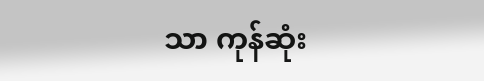သာ ကုန်ဆုံး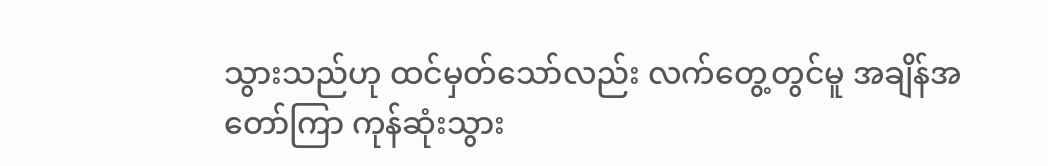သွားသည်ဟု ထင်မှတ်သော်လည်း လက်တွေ့တွင်မူ အချိန်အတော်ကြာ ကုန်ဆုံးသွား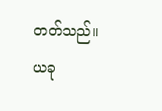တတ်သည်။ ယခု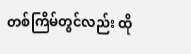တစ်ကြိမ်တွင်လည်း ထို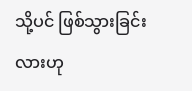သို့ပင် ဖြစ်သွားခြင်းလားဟု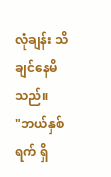လုံချန်း သိချင်နေမိသည်။
"ဘယ်နှစ်ရက် ရှိ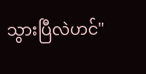သွားပြီလဲဟင်"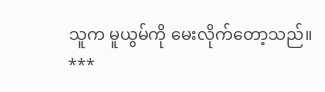သူက မူယွမ်ကို မေးလိုက်တော့သည်။
***